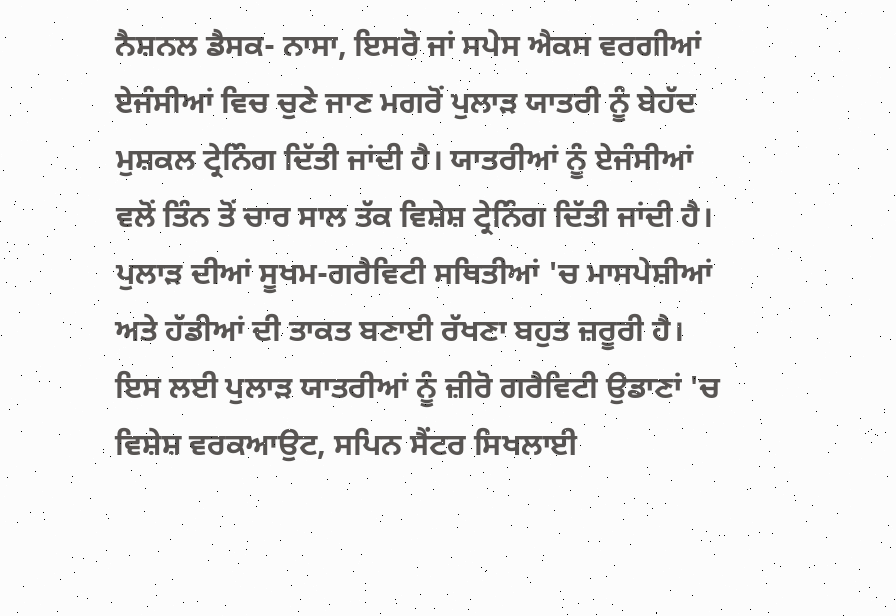ਨੈਸ਼ਨਲ ਡੈਸਕ- ਨਾਸਾ, ਇਸਰੋ ਜਾਂ ਸਪੇਸ ਐਕਸ ਵਰਗੀਆਂ ਏਜੰਸੀਆਂ ਵਿਚ ਚੁਣੇ ਜਾਣ ਮਗਰੋਂ ਪੁਲਾੜ ਯਾਤਰੀ ਨੂੰ ਬੇਹੱਦ ਮੁਸ਼ਕਲ ਟ੍ਰੇਨਿੰਗ ਦਿੱਤੀ ਜਾਂਦੀ ਹੈ। ਯਾਤਰੀਆਂ ਨੂੰ ਏਜੰਸੀਆਂ ਵਲੋਂ ਤਿੰਨ ਤੋਂ ਚਾਰ ਸਾਲ ਤੱਕ ਵਿਸ਼ੇਸ਼ ਟ੍ਰੇਨਿੰਗ ਦਿੱਤੀ ਜਾਂਦੀ ਹੈ। ਪੁਲਾੜ ਦੀਆਂ ਸੂਖਮ-ਗਰੈਵਿਟੀ ਸਥਿਤੀਆਂ 'ਚ ਮਾਸਪੇਸ਼ੀਆਂ ਅਤੇ ਹੱਡੀਆਂ ਦੀ ਤਾਕਤ ਬਣਾਈ ਰੱਖਣਾ ਬਹੁਤ ਜ਼ਰੂਰੀ ਹੈ। ਇਸ ਲਈ ਪੁਲਾੜ ਯਾਤਰੀਆਂ ਨੂੰ ਜ਼ੀਰੋ ਗਰੈਵਿਟੀ ਉਡਾਣਾਂ 'ਚ ਵਿਸ਼ੇਸ਼ ਵਰਕਆਉਟ, ਸਪਿਨ ਸੈਂਟਰ ਸਿਖਲਾਈ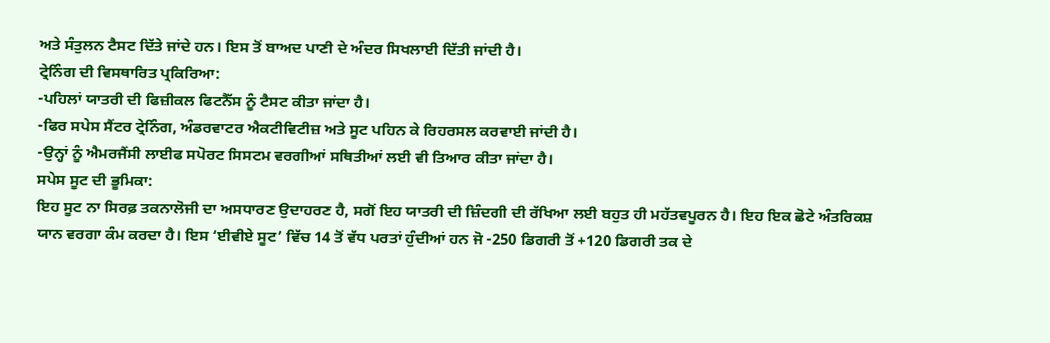ਅਤੇ ਸੰਤੁਲਨ ਟੈਸਟ ਦਿੱਤੇ ਜਾਂਦੇ ਹਨ। ਇਸ ਤੋਂ ਬਾਅਦ ਪਾਣੀ ਦੇ ਅੰਦਰ ਸਿਖਲਾਈ ਦਿੱਤੀ ਜਾਂਦੀ ਹੈ।
ਟ੍ਰੇਨਿੰਗ ਦੀ ਵਿਸਥਾਰਿਤ ਪ੍ਰਕਿਰਿਆ:
-ਪਹਿਲਾਂ ਯਾਤਰੀ ਦੀ ਫਿਜ਼ੀਕਲ ਫਿਟਨੈੱਸ ਨੂੰ ਟੈਸਟ ਕੀਤਾ ਜਾਂਦਾ ਹੈ।
-ਫਿਰ ਸਪੇਸ ਸੈਂਟਰ ਟ੍ਰੇਨਿੰਗ, ਅੰਡਰਵਾਟਰ ਐਕਟੀਵਿਟੀਜ਼ ਅਤੇ ਸੂਟ ਪਹਿਨ ਕੇ ਰਿਹਰਸਲ ਕਰਵਾਈ ਜਾਂਦੀ ਹੈ।
-ਉਨ੍ਹਾਂ ਨੂੰ ਐਮਰਜੈਂਸੀ ਲਾਈਫ ਸਪੋਰਟ ਸਿਸਟਮ ਵਰਗੀਆਂ ਸਥਿਤੀਆਂ ਲਈ ਵੀ ਤਿਆਰ ਕੀਤਾ ਜਾਂਦਾ ਹੈ।
ਸਪੇਸ ਸੂਟ ਦੀ ਭੂਮਿਕਾ:
ਇਹ ਸੂਟ ਨਾ ਸਿਰਫ਼ ਤਕਨਾਲੋਜੀ ਦਾ ਅਸਧਾਰਣ ਉਦਾਹਰਣ ਹੈ, ਸਗੋਂ ਇਹ ਯਾਤਰੀ ਦੀ ਜ਼ਿੰਦਗੀ ਦੀ ਰੱਖਿਆ ਲਈ ਬਹੁਤ ਹੀ ਮਹੱਤਵਪੂਰਨ ਹੈ। ਇਹ ਇਕ ਛੋਟੇ ਅੰਤਰਿਕਸ਼ ਯਾਨ ਵਰਗਾ ਕੰਮ ਕਰਦਾ ਹੈ। ਇਸ ‘ਈਵੀਏ ਸੂਟ’ ਵਿੱਚ 14 ਤੋਂ ਵੱਧ ਪਰਤਾਂ ਹੁੰਦੀਆਂ ਹਨ ਜੋ -250 ਡਿਗਰੀ ਤੋਂ +120 ਡਿਗਰੀ ਤਕ ਦੇ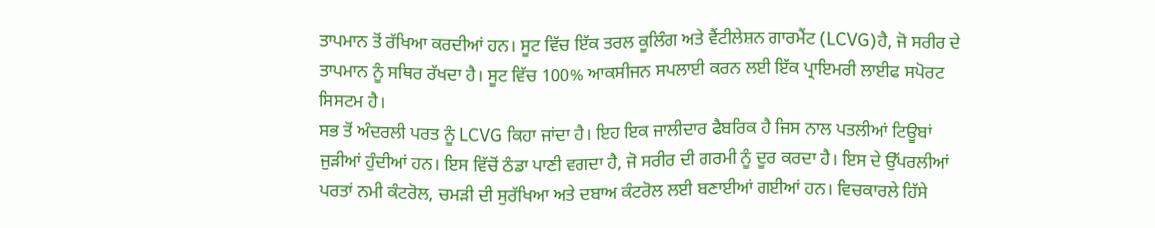ਤਾਪਮਾਨ ਤੋਂ ਰੱਖਿਆ ਕਰਦੀਆਂ ਹਨ। ਸੂਟ ਵਿੱਚ ਇੱਕ ਤਰਲ ਕੂਲਿੰਗ ਅਤੇ ਵੈਂਟੀਲੇਸ਼ਨ ਗਾਰਮੈਂਟ (LCVG)ਹੈ, ਜੋ ਸਰੀਰ ਦੇ ਤਾਪਮਾਨ ਨੂੰ ਸਥਿਰ ਰੱਖਦਾ ਹੈ। ਸੂਟ ਵਿੱਚ 100% ਆਕਸੀਜਨ ਸਪਲਾਈ ਕਰਨ ਲਈ ਇੱਕ ਪ੍ਰਾਇਮਰੀ ਲਾਈਫ ਸਪੋਰਟ ਸਿਸਟਮ ਹੈ।
ਸਭ ਤੋਂ ਅੰਦਰਲੀ ਪਰਤ ਨੂੰ LCVG ਕਿਹਾ ਜਾਂਦਾ ਹੈ। ਇਹ ਇਕ ਜਾਲੀਦਾਰ ਫੈਬਰਿਕ ਹੈ ਜਿਸ ਨਾਲ ਪਤਲੀਆਂ ਟਿਊਬਾਂ ਜੁੜੀਆਂ ਹੁੰਦੀਆਂ ਹਨ। ਇਸ ਵਿੱਚੋਂ ਠੰਡਾ ਪਾਣੀ ਵਗਦਾ ਹੈ, ਜੋ ਸਰੀਰ ਦੀ ਗਰਮੀ ਨੂੰ ਦੂਰ ਕਰਦਾ ਹੈ। ਇਸ ਦੇ ਉੱਪਰਲੀਆਂ ਪਰਤਾਂ ਨਮੀ ਕੰਟਰੋਲ, ਚਮੜੀ ਦੀ ਸੁਰੱਖਿਆ ਅਤੇ ਦਬਾਅ ਕੰਟਰੋਲ ਲਈ ਬਣਾਈਆਂ ਗਈਆਂ ਹਨ। ਵਿਚਕਾਰਲੇ ਹਿੱਸੇ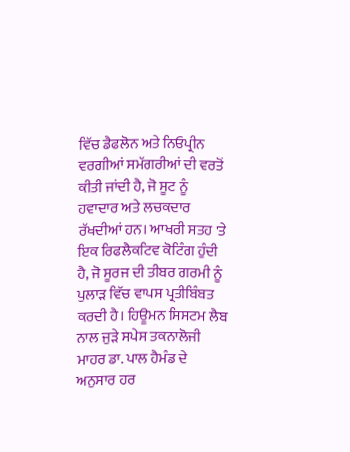ਵਿੱਚ ਡੈਫਲੋਨ ਅਤੇ ਨਿਓਪ੍ਰੀਨ ਵਰਗੀਆਂ ਸਮੱਗਰੀਆਂ ਦੀ ਵਰਤੋਂ ਕੀਤੀ ਜਾਂਦੀ ਹੈ, ਜੋ ਸੂਟ ਨੂੰ ਹਵਾਦਾਰ ਅਤੇ ਲਚਕਦਾਰ ਰੱਖਦੀਆਂ ਹਨ। ਆਖਰੀ ਸਤਹ 'ਤੇ ਇਕ ਰਿਫਲੈਕਟਿਵ ਕੋਟਿੰਗ ਹੁੰਦੀ ਹੈ, ਜੋ ਸੂਰਜ ਦੀ ਤੀਬਰ ਗਰਮੀ ਨੂੰ ਪੁਲਾੜ ਵਿੱਚ ਵਾਪਸ ਪ੍ਰਤੀਬਿੰਬਤ ਕਰਦੀ ਹੈ। ਹਿਊਮਨ ਸਿਸਟਮ ਲੈਬ ਨਾਲ ਜੁੜੇ ਸਪੇਸ ਤਕਨਾਲੋਜੀ ਮਾਹਰ ਡਾ. ਪਾਲ ਹੈਮੰਡ ਦੇ ਅਨੁਸਾਰ ਹਰ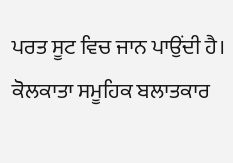ਪਰਤ ਸੂਟ ਵਿਚ ਜਾਨ ਪਾਉਂਦੀ ਹੈ।
ਕੋਲਕਾਤਾ ਸਮੂਹਿਕ ਬਲਾਤਕਾਰ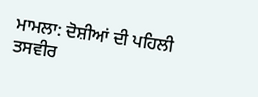ਮਾਮਲਾ: ਦੋਸ਼ੀਆਂ ਦੀ ਪਹਿਲੀ ਤਸਵੀਰ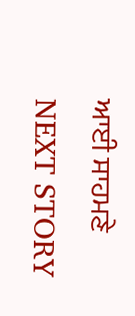ਆਈ ਸਾਹਮਣੇ
NEXT STORY